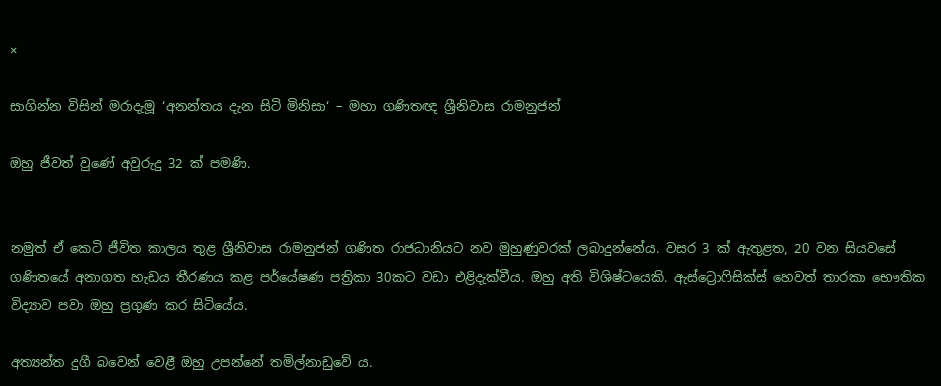×

සාගින්න විසින් මරාදැමූ ‘අනන්තය දැන සිටි මිනිසා‘ – මහා ගණිතඥ ශ්‍රීනිවාස රාමනුජන්

ඔහු ජීවත් වුණේ අවුරුදු 32 ක් පමණි.


නමුත් ඒ කෙටි ජීවිත කාලය තුළ ශ්‍රීනිවාස රාමනුජන් ගණිත රාජධානියට නව මුහුණුවරක් ලබාදුන්නේය. වසර 3 ක් ඇතුළත, 20 වන සියවසේ ගණිතයේ අනාගත හැඩය තීරණය කළ පර්යේෂණ පත්‍රිකා 30කට වඩා එළිදැක්වීය. ඔහු අති විශිෂ්ටයෙකි. ඇස්ට්‍රොෆිසික්ස් හෙවත් තාරකා භෞතික විද්‍යාව පවා ඔහු ප්‍රගුණ කර සිටියේය.

අත්‍යන්ත දුගී බවෙන් වෙළී ඔහු උපන්නේ තමිල්නාඩුවේ ය.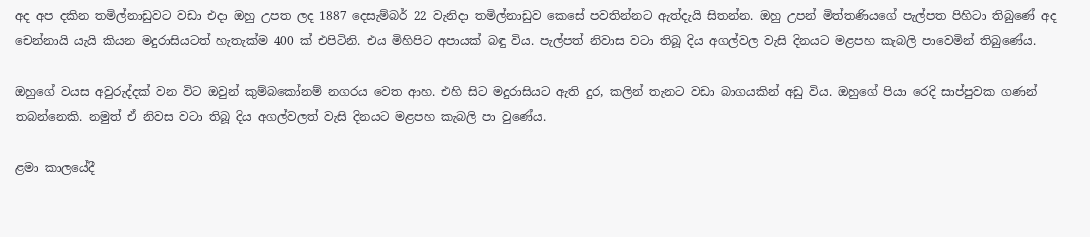අද අප දකින තමිල්නාඩුවට වඩා එදා ඔහු උපත ලද 1887 දෙසැම්බර් 22 වැනිදා තමිල්නාඩුව කෙසේ පවතින්නට ඇත්දැයි සිතන්න. ඔහු උපන් මිත්තණියගේ පැල්පත පිහිටා තිබුණේ අද චෙන්නායි යැයි කියන මදුරාසියටත් හැතැක්ම 400 ක් එපිටිනි. එය මිහිපිට අපායක් බඳු විය. පැල්පත් නිවාස වටා තිබූ දිය අගල්වල වැසි දිනයට මළපහ කැබලි පාවෙමින් තිබුණේය.

ඔහුගේ වයස අවුරුද්දක් වන විට ඔවුන් කුම්බකෝනම් නගරය වෙත ආහ. එහි සිට මදුරාසියට ඇති දුර, කලින් තැනට වඩා බාගයකින් අඩු විය. ඔහුගේ පියා රෙදි සාප්පුවක ගණන් තබන්නෙකි. නමුත් ඒ නිවස වටා තිබූ දිය අගල්වලත් වැසි දිනයට මළපහ කැබලි පා වුණේය.

ළමා කාලයේදී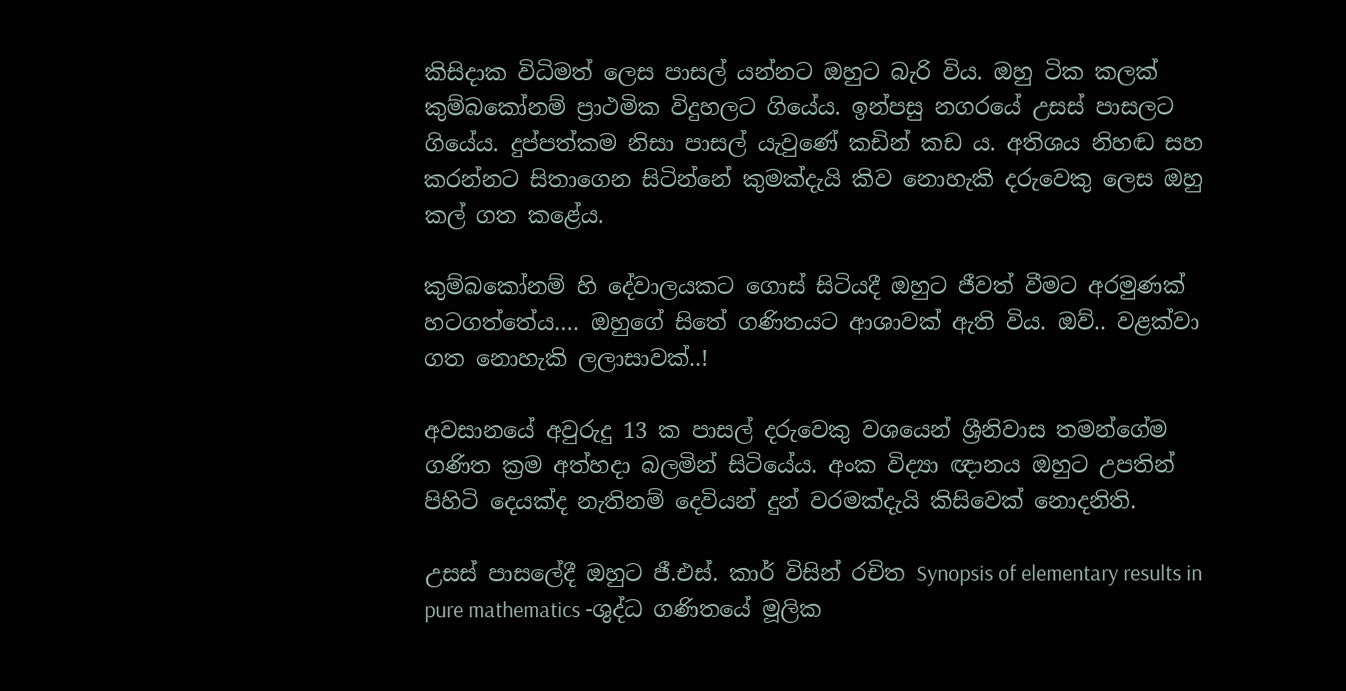කිසිදාක විධිමත් ලෙස පාසල් යන්නට ඔහුට බැරි විය. ඔහු ටික කලක් කුම්බකෝනම් ප්‍රාථමික විදුහලට ගියේය. ඉන්පසු නගරයේ උසස් පාසලට ගියේය. දුප්පත්කම නිසා පාසල් යැවුණේ කඩින් කඩ ය. අතිශය නිහඬ සහ කරන්නට සිතාගෙන සිටින්නේ කුමක්දැයි කිව නොහැකි දරුවෙකු ලෙස ඔහු කල් ගත කළේය.

කුම්බකෝනම් හි දේවාලයකට ගොස් සිටියදී ඔහුට ජීවත් වීමට අරමුණක් හටගත්තේය…. ඔහුගේ සිතේ ගණිතයට ආශාවක් ඇති විය. ඔව්.. වළක්වා ගත නොහැකි ලලාසාවක්..!

අවසානයේ අවුරුදු 13 ක පාසල් දරුවෙකු වශයෙන් ශ්‍රීනිවාස තමන්ගේම ගණිත ක්‍රම අත්හදා බලමින් සිටියේය. අංක විද්‍යා ඥානය ඔහුට උපතින් පිහිටි දෙයක්ද නැතිනම් දෙවියන් දුන් වරමක්දැයි කිසිවෙක් නොදනිති.

උසස් පාසලේදී ඔහුට ජී.එස්. කාර් විසින් රචිත Synopsis of elementary results in pure mathematics -ශුද්ධ ගණිතයේ මූලික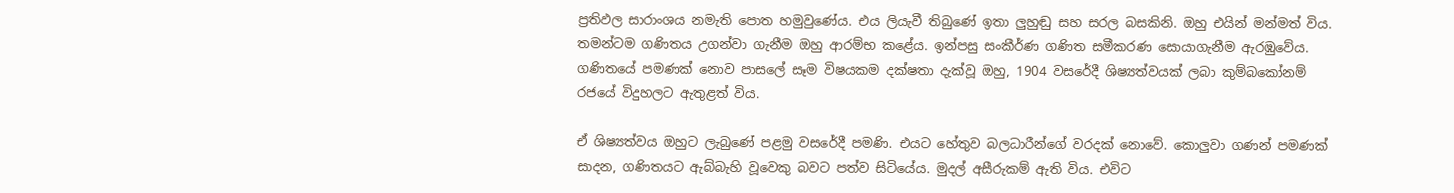ප්‍රතිඵල සාරාංශය නමැති පොත හමුවුණේය. එය ලියැවී තිබුණේ ඉතා ලුහුඬු සහ සරල බසකිනි. ඔහු එයින් මන්මත් විය. තමන්ටම ගණිතය උගන්වා ගැනීම ඔහු ආරම්භ කළේය. ඉන්පසු සංකීර්ණ ගණිත සමීකරණ සොයාගැනීම ඇරඹුවේය. ගණිතයේ පමණක් නොව පාසලේ සෑම විෂයකම දක්ෂතා දැක්වූ ඔහු, 1904 වසරේදී ශිෂ්‍යත්වයක් ලබා කුම්බකෝනම් රජයේ විදුහලට ඇතුළත් විය.

ඒ ශිෂ්‍යත්වය ඔහුට ලැබුණේ පළමු වසරේදී පමණි. එයට හේතුව බලධාරීන්ගේ වරදක් නොවේ. කොලුවා ගණන් පමණක් සාදන, ගණිතයට ඇබ්බැහි වූවෙකු බවට පත්ව සිටියේය. මුදල් අසීරුකම් ඇති විය. එවිට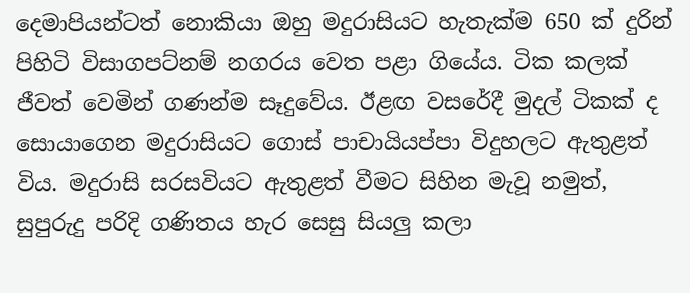දෙමාපියන්ටත් නොකියා ඔහු මදුරාසියට හැතැක්ම 650 ක් දුරින් පිහිටි විසාගපට්නම් නගරය වෙත පළා ගියේය. ටික කලක් ජීවත් වෙමින් ගණන්ම සෑදුවේය. ඊළඟ වසරේදී මුදල් ටිකක් ද සොයාගෙන මදුරාසියට ගොස් පාචායියප්පා විදුහලට ඇතුළත් විය. මදුරාසි සරසවියට ඇතුළත් වීමට සිහින මැවූ නමුත්, සුපුරුදු පරිදි ගණිතය හැර සෙසු සියලු කලා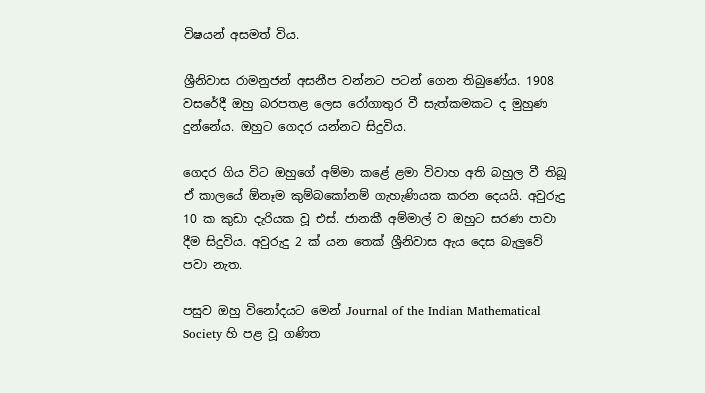විෂයන් අසමත් විය.

ශ්‍රීනිවාස රාමනුජන් අසනීප වන්නට පටන් ගෙන තිබුණේය. 1908 වසරේදී ඔහු බරපතළ ලෙස රෝගාතුර වී සැත්කමකට ද මුහුණ දුන්නේය. ඔහුට ගෙදර යන්නට සිදුවිය.

ගෙදර ගිය විට ඔහුගේ අම්මා කළේ ළමා විවාහ අති බහුල වී තිබූ ඒ කාලයේ ඕනෑම කුම්බකෝනම් ගැහැණියක කරන දෙයයි. අවුරුදු 10 ක කුඩා දැරියක වූ එස්. ජානකී අම්මාල් ව ඔහුට සරණ පාවා දීම සිදුවිය. අවුරුදු 2 ක් යන තෙක් ශ්‍රීනිවාස ඇය දෙස බැලුවේ පවා නැත.

පසුව ඔහු විනෝදයට මෙන් Journal of the Indian Mathematical Society හි පළ වූ ගණිත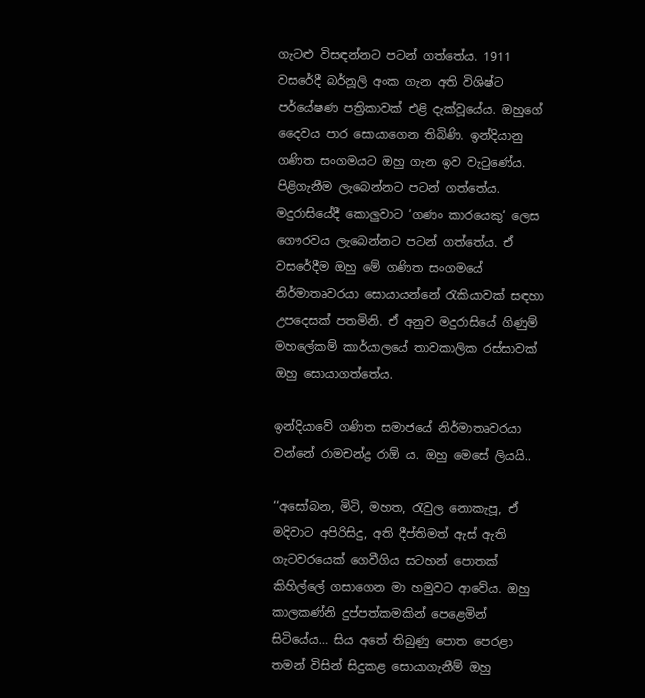ගැටළු විසඳන්නට පටන් ගත්තේය. 1911 වසරේදී බර්නූලි අංක ගැන අති විශිෂ්ට පර්යේෂණ පත්‍රිකාවක් එළි දැක්වූයේය. ඔහුගේ දෛවය පාර සොයාගෙන තිබිණි. ඉන්දියානු ගණිත සංගමයට ඔහු ගැන ඉව වැටුණේය. පිළිගැනීම ලැබෙන්නට පටන් ගත්තේය. මදුරාසියේදී කොලුවාට ‘ගණං කාරයෙකු‘ ලෙස ගෞරවය ලැබෙන්නට පටන් ගත්තේය. ඒ වසරේදීම ඔහු මේ ගණිත සංගමයේ නිර්මාතෘවරයා සොයායන්නේ රැකියාවක් සඳහා උපදෙසක් පතමිනි. ඒ අනුව මදුරාසියේ ගිණුම් මහලේකම් කාර්යාලයේ තාවකාලික රස්සාවක් ඔහු සොයාගත්තේය.

ඉන්දියාවේ ගණිත සමාජයේ නිර්මාතෘවරයා වන්නේ රාමචන්ද්‍ර රාඕ ය. ඔහු මෙසේ ලියයි..

‘‘අසෝබන, මිටි, මහත, රැවුල නොකැපූ, ඒ මදිවාට අපිරිසිදු, අති දීප්තිමත් ඇස් ඇති ගැටවරයෙක් ගෙවීගිය සටහන් පොතක් කිහිල්ලේ ගසාගෙන මා හමුවට ආවේය. ඔහු කාලකණ්නි දුප්පත්කමකින් පෙළෙමින් සිටියේය… සිය අතේ තිබුණු පොත පෙරළා තමන් විසින් සිදුකළ සොයාගැනීම් ඔහු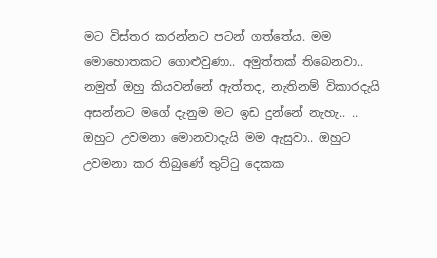මට විස්තර කරන්නට පටන් ගත්තේය. මම මොහොතකට ගොළුවුණා.. අමුත්තක් තිබෙනවා.. නමුත් ඔහු කියවන්නේ ඇත්තද, නැතිනම් විකාරදැයි අසන්නට මගේ දැනුම මට ඉඩ දුන්නේ නැහැ.. .. ඔහුට උවමනා මොනවාදැයි මම ඇසුවා.. ඔහුට උවමනා කර තිබුණේ තුට්ටු දෙකක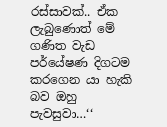රස්සාවක්.. ඒක ලැබුණොත් මේ ගණිත වැඩ පර්යේෂණ දිගටම කරගෙන යා හැකි බව ඔහු පැවසුවා…‘‘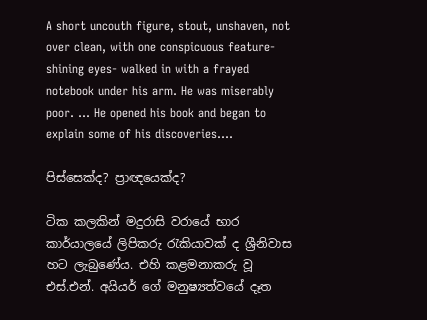A short uncouth figure, stout, unshaven, not over clean, with one conspicuous feature-shining eyes- walked in with a frayed notebook under his arm. He was miserably poor. … He opened his book and began to explain some of his discoveries….

පිස්සෙක්ද? ප්‍රාඥයෙක්ද?

ටික කලකින් මදුරාසි වරායේ භාර කාර්යාලයේ ලිපිකරු රැකියාවක් ද ශ්‍රීනිවාස හට ලැබුණේය. එහි කළමනාකරු වූ එස්.එන්. අයියර් ගේ මනුෂ්‍යත්වයේ දෑත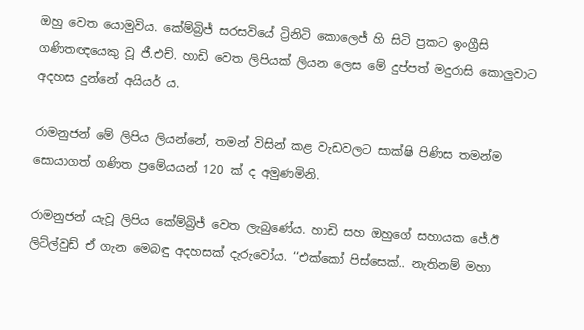ඔහු වෙත යොමුවිය. කේම්බ්‍රිජ් සරසවියේ ට්‍රිනිටි කොලෙජ් හි සිටි ප්‍රකට ඉංග්‍රීසි ගණිතඥයෙකු වූ ජී.එච්. හාඩි වෙත ලිපියක් ලියන ලෙස මේ දුප්පත් මදුරාසි කොලුවාට අදහස දුන්නේ අයියර් ය.

රාමනුජන් මේ ලිපිය ලියන්නේ, තමන් විසින් කළ වැඩවලට සාක්ෂි පිණිස තමන්ම සොයාගත් ගණිත ප්‍රමේයයන් 120 ක් ද අමුණමිනි.

රාමනුජන් යැවූ ලිපිය කේම්බ්‍රිජ් වෙත ලැබුණේය. හාඩි සහ ඔහුගේ සහායක ජේ.ඊ ලිට්ල්වුඩ් ඒ ගැන මෙබඳු අදහසක් දැරුවෝය. ‘‘එක්කෝ පිස්සෙක්.. නැතිනම් මහා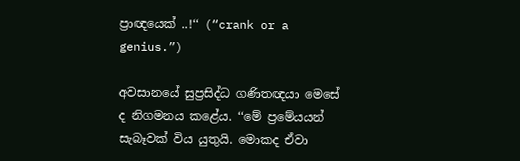ප්‍රාඥයෙක් ..!‘‘ (“crank or a genius.”)

අවසානයේ සුප්‍රසිද්ධ ගණිතඥයා මෙසේ ද නිගමනය කළේය. ‘‘මේ ප්‍රමේයයන් සැබෑවක් විය යුතුයි. මොකද ඒවා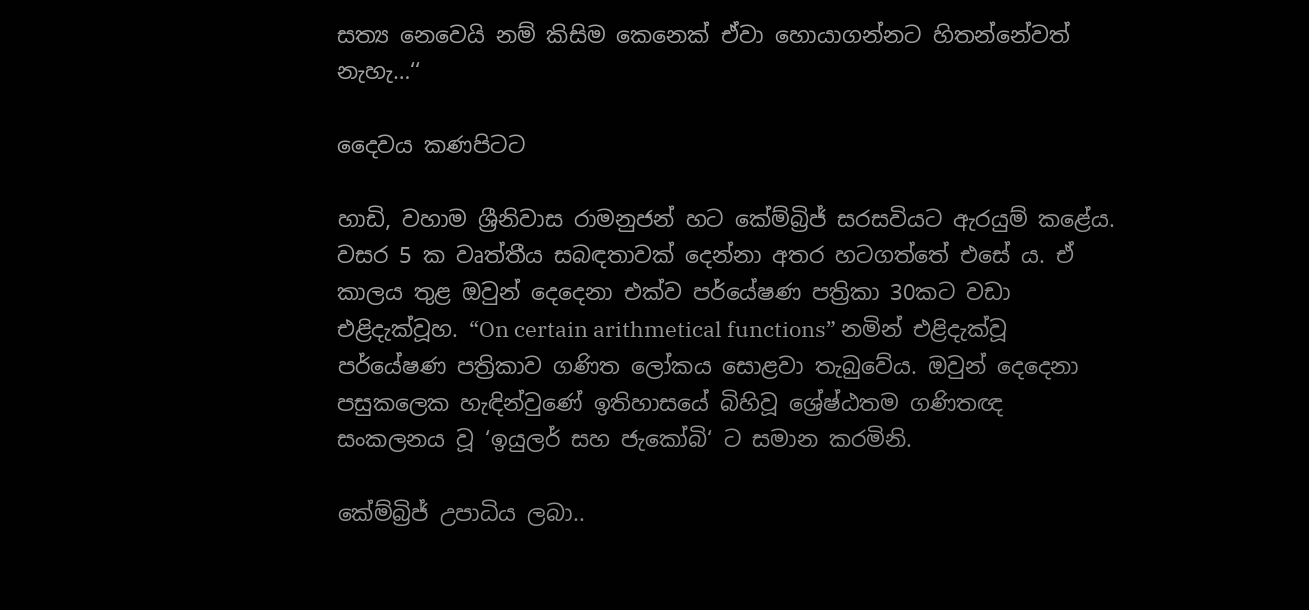සත්‍ය නෙවෙයි නම් කිසිම කෙනෙක් ඒවා හොයාගන්නට හිතන්නේවත් නැහැ…‘‘

දෛවය කණපිටට

හාඩි, වහාම ශ්‍රීනිවාස රාමනුජන් හට කේම්බ්‍රිජ් සරසවියට ඇරයුම් කළේය. වසර 5 ක වෘත්තීය සබඳතාවක් දෙන්නා අතර හටගත්තේ එසේ ය. ඒ කාලය තුළ ඔවුන් දෙදෙනා එක්ව පර්යේෂණ පත්‍රිකා 30කට වඩා එළිදැක්වූහ. “On certain arithmetical functions” නමින් එළිදැක්වූ පර්යේෂණ පත්‍රිකාව ගණිත ලෝකය සොළවා තැබුවේය. ඔවුන් දෙදෙනා පසුකලෙක හැඳින්වුණේ ඉතිහාසයේ බිහිවූ ශ්‍රේෂ්ඨතම ගණිතඥ සංකලනය වූ ‘ඉයුලර් සහ ජැකෝබි‘ ට සමාන කරමිනි.

කේම්බ්‍රිජ් උපාධිය ලබා..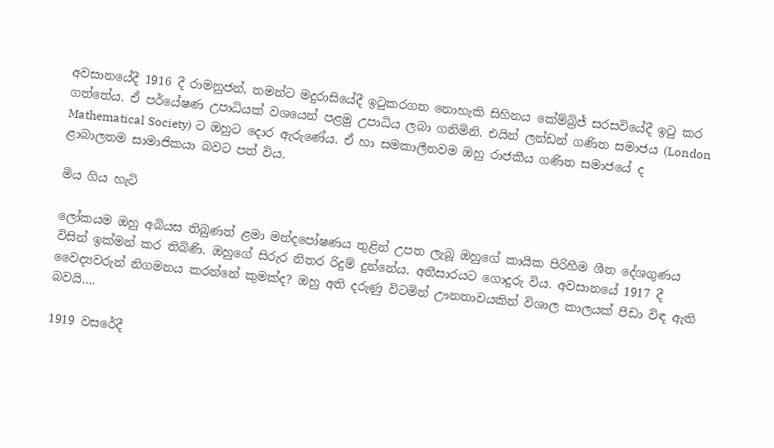අවසානයේදී 1916 දී රාමනුජන්, තමන්ට මදුරාසියේදී ඉටුකරගත නොහැකි සිහිනය කේම්බ්‍රිජ් සරසවියේදී ඉටු කර ගත්තේය. ඒ පර්යේෂණ උපාධියක් වශයෙන් පළමු උපාධිය ලබා ගනිමිනි. එයින් ලන්ඩන් ගණිත සමාජය (London Mathematical Society) ට ඔහුට දොර ඇරුණේය. ඒ හා සමකාලීනවම ඔහු රාජකීය ගණිත සමාජයේ ද ළාබාලතම සාමාජිකයා බවට පත් විය.

මිය ගිය හැටි

ලෝකයම ඔහු අබියස තිබුණත් ළමා මන්දපෝෂණය තුළින් උපත ලැබූ ඔහුගේ කායික පිරිහීම ශීත දේශගුණය විසින් ඉක්මන් කර තිබිණි. ඔහුගේ සිරුර නිතර රිදුම් දුන්නේය. අතීසාරයට ගොදුරු විය. අවසානයේ 1917 දී වෛද්‍යවරුන් නිගමනය කරන්නේ කුමක්ද? ඔහු අති දරුණු විටමින් ඌනතාවයකින් විශාල කාලයක් පීඩා විඳ ඇති බවයි….

1919 වසරේදී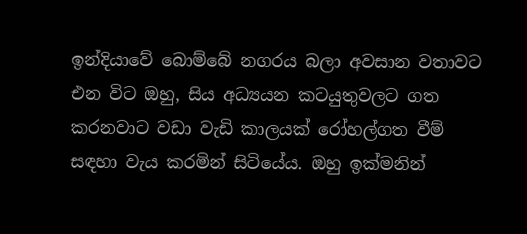ඉන්දියාවේ බොම්බේ නගරය බලා අවසාන වතාවට එන විට ඔහු, සිය අධ්‍යයන කටයුතුවලට ගත කරනවාට වඩා වැඩි කාලයක් රෝහල්ගත වීම් සඳහා වැය කරමින් සිටියේය. ඔහු ඉක්මනින්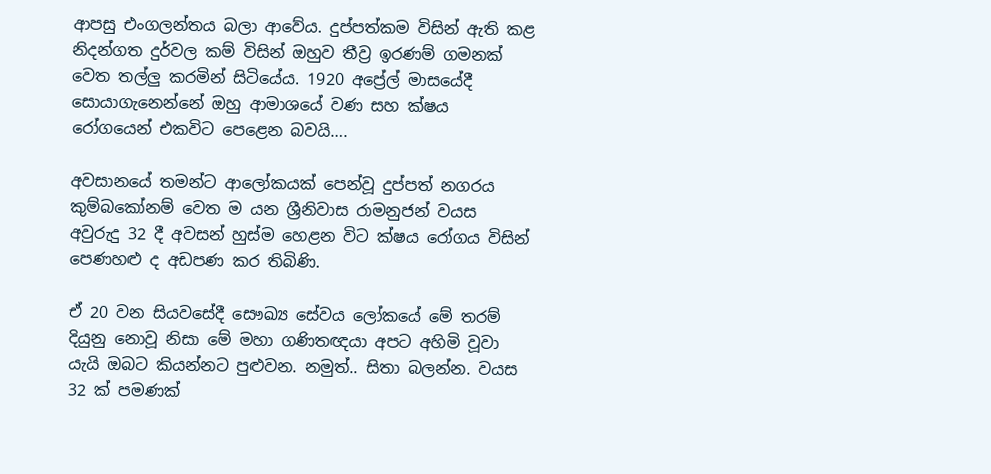ආපසු එංගලන්තය බලා ආවේය. දුප්පත්කම විසින් ඇති කළ නිදන්ගත දුර්වල කම් විසින් ඔහුව තීව්‍ර ඉරණම් ගමනක් වෙත තල්ලු කරමින් සිටියේය. 1920 අප්‍රේල් මාසයේදී සොයාගැනෙන්නේ ඔහු ආමාශයේ වණ සහ ක්ෂය රෝගයෙන් එකවිට පෙළෙන බවයි….

අවසානයේ තමන්ට ආලෝකයක් පෙන්වූ දුප්පත් නගරය කුම්බකෝනම් වෙත ම යන ශ්‍රීනිවාස රාමනුජන් වයස අවුරුදු 32 දී අවසන් හුස්ම හෙළන විට ක්ෂය රෝගය විසින් පෙණහළු ද අඩපණ කර තිබිණි.

ඒ 20 වන සියවසේදී සෞඛ්‍ය සේවය ලෝකයේ මේ තරම් දියුනු නොවූ නිසා මේ මහා ගණිතඥයා අපට අහිමි වූවා යැයි ඔබට කියන්නට පුළුවන. නමුත්.. සිතා බලන්න. වයස 32 ක් පමණක්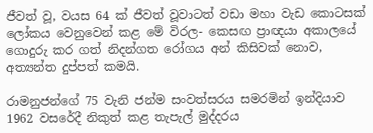ජීවත් වූ, වයස 64 ක් ජීවත් වූවාටත් වඩා මහා වැඩ කොටසක් ලෝකය වෙනුවෙන් කළ මේ විරල- කෙසඟ ප්‍රාඥයා අකාලයේ ගොදුරු කර ගත් නිදන්ගත රෝගය අන් කිසිවක් නොව, අත්‍යන්ත දුප්පත් කමයි.

රාමනුජන්ගේ 75 වැනි ජන්ම සංවත්සරය සමරමින් ඉන්දියාව 1962 වසරේදී නිකුත් කළ තැපැල් මුද්දරය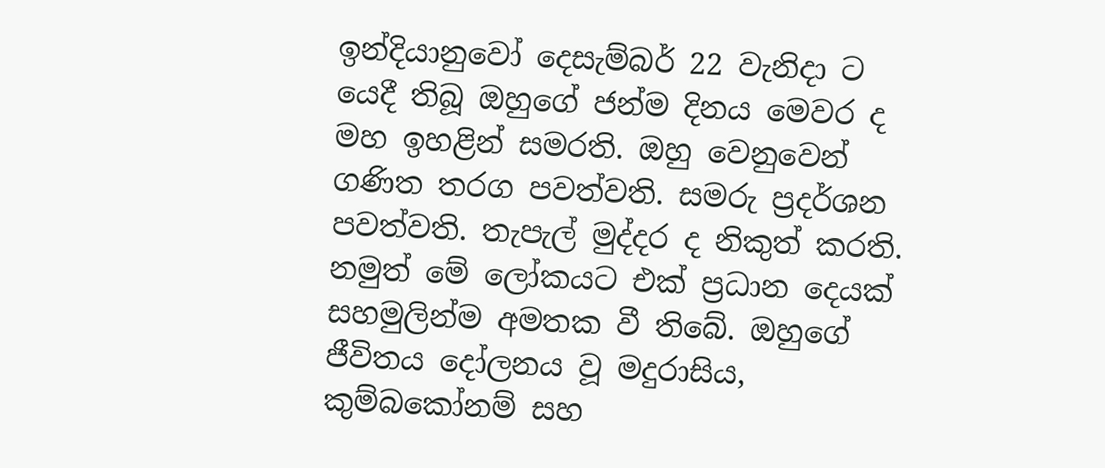ඉන්දියානුවෝ දෙසැම්බර් 22 වැනිදා ට යෙදී තිබූ ඔහුගේ ජන්ම දිනය මෙවර ද මහ ඉහළින් සමරති. ඔහු වෙනුවෙන් ගණිත තරග පවත්වති. සමරු ප්‍රදර්ශන පවත්වති. තැපැල් මුද්දර ද නිකුත් කරති. නමුත් මේ ලෝකයට එක් ප්‍රධාන දෙයක් සහමුලින්ම අමතක වී තිබේ. ඔහුගේ ජීවිතය දෝලනය වූ මදුරාසිය, කුම්බකෝනම් සහ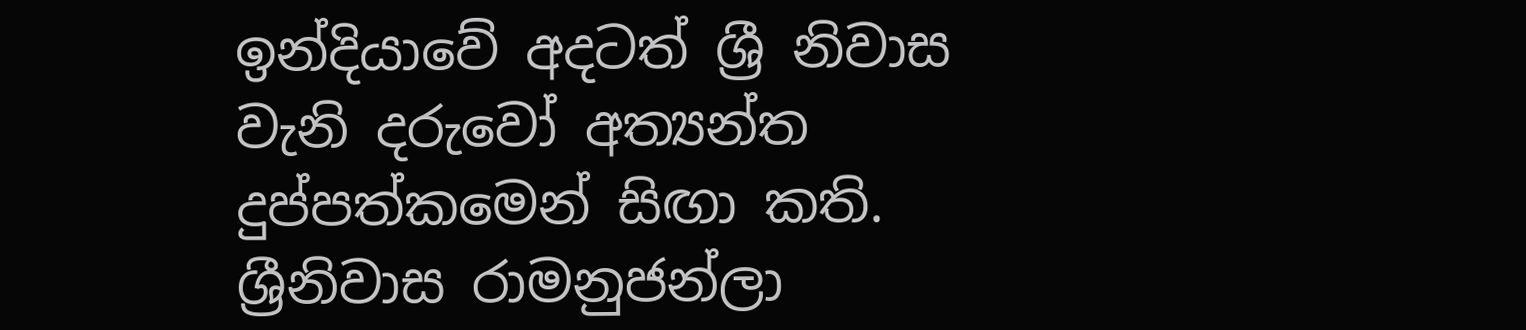ඉන්දියාවේ අදටත් ශ්‍රී නිවාස වැනි දරුවෝ අත්‍යන්ත දුප්පත්කමෙන් සිඟා කති. ශ්‍රීනිවාස රාමනුජන්ලා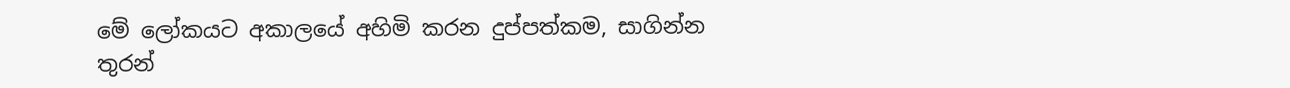මේ ලෝකයට අකාලයේ අහිමි කරන දුප්පත්කම, සාගින්න තුරන්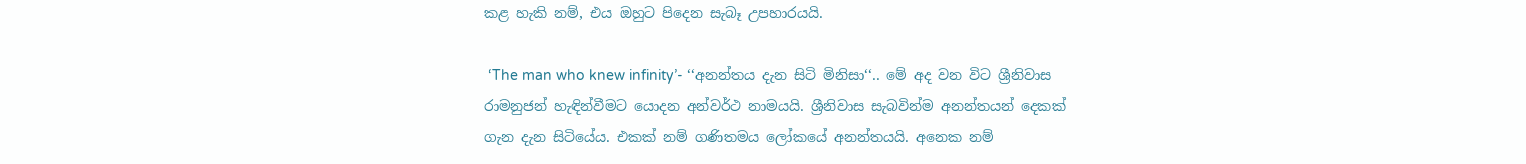කළ හැකි නම්, එය ඔහුට පිදෙන සැබෑ උපහාරයයි.

 ‘The man who knew infinity’- ‘‘අනන්තය දැන සිටි මිනිසා‘‘.. මේ අද වන විට ශ්‍රීනිවාස රාමනුජන් හැඳින්වීමට යොදන අන්වර්ථ නාමයයි. ශ්‍රීනිවාස සැබවින්ම අනන්තයන් දෙකක් ගැන දැන සිටියේය. එකක් නම් ගණිතමය ලෝකයේ අනන්තයයි. අනෙක නම්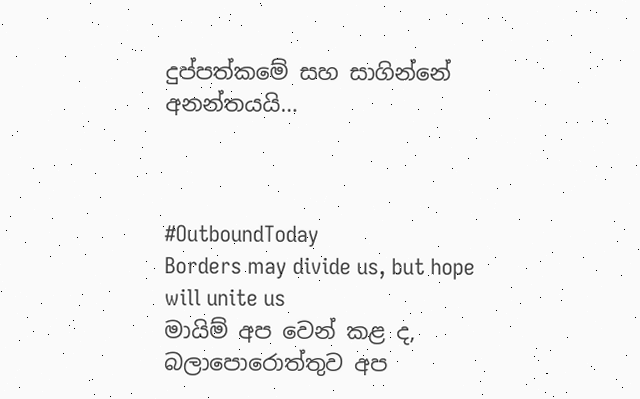දුප්පත්කමේ සහ සාගින්නේ අනන්තයයි…



#OutboundToday
Borders may divide us, but hope will unite us
මායිම් අප වෙන් කළ ද, බලාපොරොත්තුව අප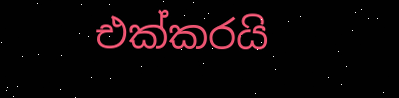එක්කරයි